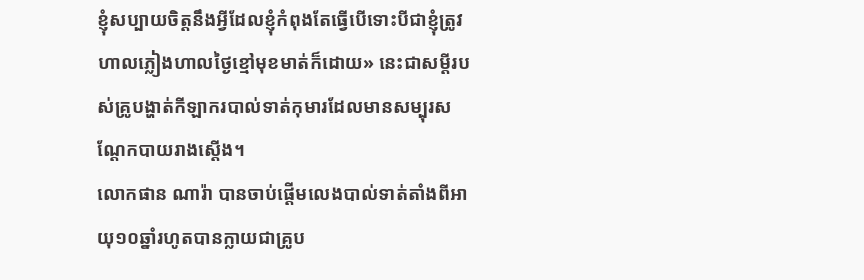ខ្ញុំសប្បាយចិត្តនឹងអ្វីដែលខ្ញុំកំពុងតែធ្វើបើទោះបីជាខ្ញុំត្រូវហាលភ្លៀងហាលថ្ងៃខ្មៅមុខមាត់ក៏ដោយ» នេះជាសម្ដីរបស់គ្រូបង្ហាត់កីឡាករបាល់ទាត់កុមារដែលមានសម្បុរសណ្តែកបាយរាងស្តើង។
លោកផាន ណារ៉ា បានចាប់ផ្ដើមលេងបាល់ទាត់តាំងពីអាយុ១០ឆ្នាំរហូតបានក្លាយជាគ្រូប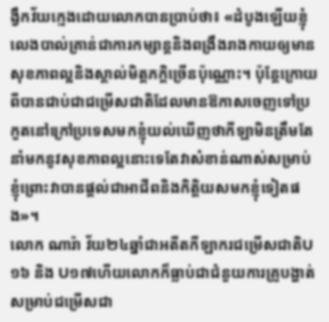ង្វឹកវ័យក្មេងដោយលោកបានប្រាប់ថា៖ «ដំបូងឡើយខ្ញុំលេងបាល់គ្រាន់ជាការកម្សាន្ដនិងពង្រឹងរាងកាយឲ្យមានសុខភាពល្អនិងស្គាល់មិត្តភក្ដិច្រើនប៉ុណ្ណោះ។ ប៉ុន្ដែក្រោយពីបានជាប់ជាជម្រើសជាតិដែលមានឱកាសចេញទៅប្រកួតនៅក្រៅប្រទេសមកខ្ញុំយល់ឃើញថាកីឡាមិនត្រឹមតែនាំមកនូវសុខភាពល្អនោះទេតែវាសំខាន់ណាស់សម្រាប់ខ្ញុំព្រោះវាបានផ្តល់ជាអាជីពនិងកិត្តិយសមកខ្ញុំទៀតផង»។
លោក ណារ៉ា វ័យ២៤ឆ្នាំជាអតីតកីឡាករជម្រើសជាតិU១៦ និង U១៧ហើយលោកក៏ធ្លាប់ជាជំនួយការគ្រូបង្ហាត់សម្រាប់ជម្រើសជា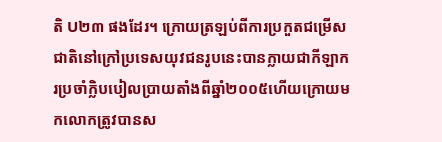តិ U២៣ ផងដែរ។ ក្រោយត្រឡប់ពីការប្រកួតជម្រើសជាតិនៅក្រៅប្រទេសយុវជនរូបនេះបានក្លាយជាកីឡាករប្រចាំក្លិបបៀលប្រាយតាំងពីឆ្នាំ២០០៥ហើយក្រោយមកលោកត្រូវបានស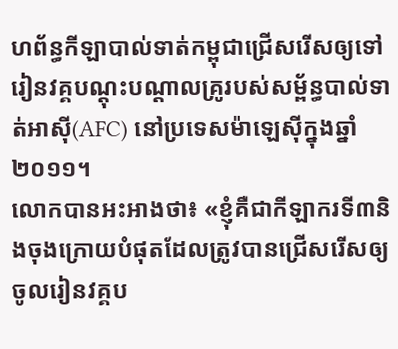ហព័ន្ធកីឡាបាល់ទាត់កម្ពុជាជ្រើសរើសឲ្យទៅរៀនវគ្គបណ្តុះបណ្តាលគ្រូរបស់សម្ព័ន្ធបាល់ទាត់អាស៊ី(AFC) នៅប្រទេសម៉ាឡេស៊ីក្នុងឆ្នាំ២០១១។
លោកបានអះអាងថា៖ «ខ្ញុំគឺជាកីឡាករទី៣និងចុងក្រោយបំផុតដែលត្រូវបានជ្រើសរើសឲ្យចូលរៀនវគ្គប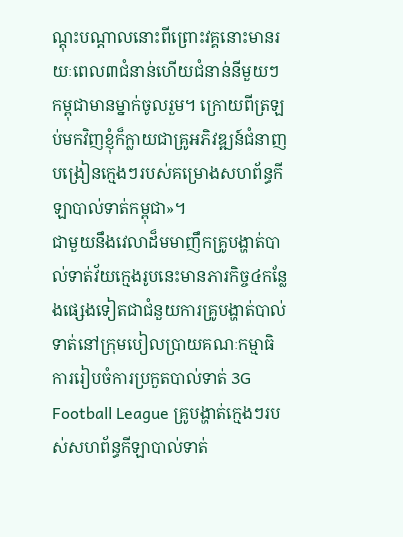ណ្តុះបណ្តាលនោះពីព្រោះវគ្គនោះមានរយៈពេល៣ជំនាន់ហើយជំនាន់នីមួយៗកម្ពុជាមានម្នាក់ចូលរួម។ ក្រោយពីត្រឡប់មកវិញខ្ញុំក៏ក្លាយជាគ្រូអភិវឌ្ឍន៍ជំនាញបង្រៀនក្មេងៗរបស់គម្រោងសហព័ន្ធកីឡាបាល់ទាត់កម្ពុជា»។
ជាមួយនឹងវេលាដ៏មមាញឹកគ្រូបង្ហាត់បាល់ទាត់វ័យក្មេងរូបនេះមានភារកិច្ច៤កន្លែងផ្សេងទៀតជាជំនួយការគ្រូបង្ហាត់បាល់ទាត់នៅក្រុមបៀលប្រាយគណៈកម្មាធិការរៀបចំការប្រកួតបាល់ទាត់ 3G Football League គ្រូបង្ហាត់ក្មេងៗរបស់សហព័ន្ធកីឡាបាល់ទាត់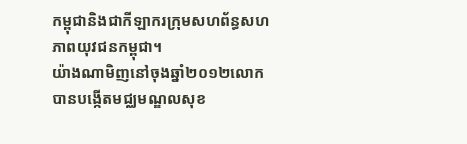កម្ពុជានិងជាកីឡាករក្រុមសហព័ន្ធសហភាពយុវជនកម្ពុជា។
យ៉ាងណាមិញនៅចុងឆ្នាំ២០១២លោកបានបង្កើតមជ្ឈមណ្ឌលសុខ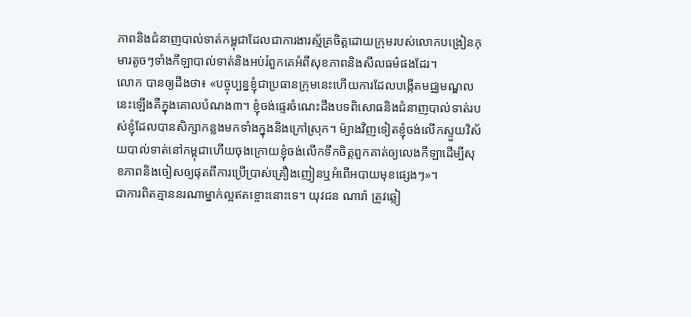ភាពនិងជំនាញបាល់ទាត់កម្ពុជាដែលជាការងារស្ម័គ្រចិត្តដោយក្រុមរបស់លោកបង្រៀនកុមារតូចៗទាំងកីឡាបាល់ទាត់និងអប់រំពួកគេអំពីសុខភាពនិងសីលធម៌ផងដែរ។
លោក បានឲ្យដឹងថា៖ «បច្ចុប្បន្នខ្ញុំជាប្រធានក្រុមនេះហើយការដែលបង្កើតមជ្ឈមណ្ឌលនេះឡើងគឺក្នុងគោលបំណង៣។ ខ្ញុំចង់ផ្ទេរចំណេះដឹងបទពិសោធនិងជំនាញបាល់ទាត់របស់ខ្ញុំដែលបានសិក្សាកន្លងមកទាំងក្នុងនិងក្រៅស្រុក។ ម៉្យាងវិញទៀតខ្ញុំចង់លើកស្ទួយវិស័យបាល់ទាត់នៅកម្ពុជាហើយចុងក្រោយខ្ញុំចង់លើកទឹកចិត្ដពួកគាត់ឲ្យលេងកីឡាដើម្បីសុខភាពនិងចៀសឲ្យផុតពីការប្រើប្រាស់គ្រឿងញៀនឬអំពើអបាយមុខផ្សេងៗ»។
ជាការពិតគ្មាននរណាម្នាក់ល្អឥតខ្ចោះនោះទេ។ យុវជន ណារ៉ា ត្រូវឆ្លៀ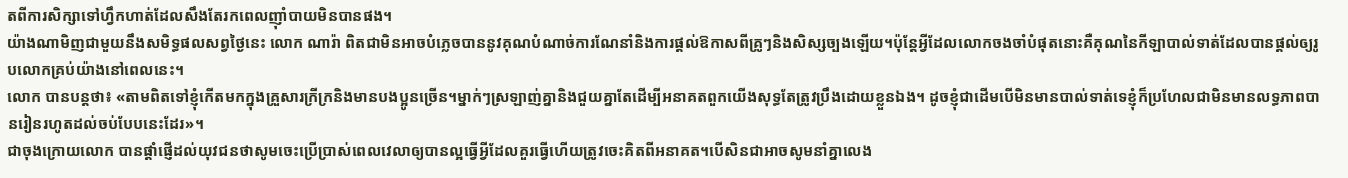តពីការសិក្សាទៅហ្វឹកហាត់ដែលសឹងតែរកពេលញ៉ាំបាយមិនបានផង។
យ៉ាងណាមិញជាមួយនឹងសមិទ្ធផលសព្វថ្ងៃនេះ លោក ណារ៉ា ពិតជាមិនអាចបំភ្លេចបាននូវគុណបំណាច់ការណែនាំនិងការផ្តល់ឱកាសពីគ្រូៗនិងសិស្សច្បងឡើយ។ប៉ុន្តែអ្វីដែលលោកចងចាំបំផុតនោះគឺគុណនៃកីឡាបាល់ទាត់ដែលបានផ្តល់ឲ្យរូបលោកគ្រប់យ៉ាងនៅពេលនេះ។
លោក បានបន្ដថា៖ «តាមពិតទៅខ្ញុំកើតមកក្នុងគ្រួសារក្រីក្រនិងមានបងប្អូនច្រើន។ម្នាក់ៗស្រឡាញ់គ្នានិងជួយគ្នាតែដើម្បីអនាគតពួកយើងសុទ្ធតែត្រូវប្រឹងដោយខ្លួនឯង។ ដូចខ្ញុំជាដើមបើមិនមានបាល់ទាត់ទេខ្ញុំក៏ប្រហែលជាមិនមានលទ្ធភាពបានរៀនរហូតដល់ចប់បែបនេះដែរ»។
ជាចុងក្រោយលោក បានផ្តាំផ្ញើដល់យុវជនថាសូមចេះប្រើប្រាស់ពេលវេលាឲ្យបានល្អធ្វើអ្វីដែលគួរធ្វើហើយត្រូវចេះគិតពីអនាគត។បើសិនជាអាចសូមនាំគ្នាលេង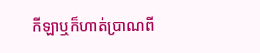កីឡាឬក៏ហាត់ប្រាណពី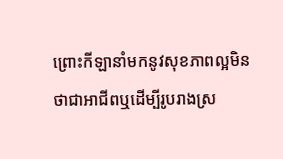ព្រោះកីឡានាំមកនូវសុខភាពល្អមិនថាជាអាជីពឬដើម្បីរូបរាងស្រ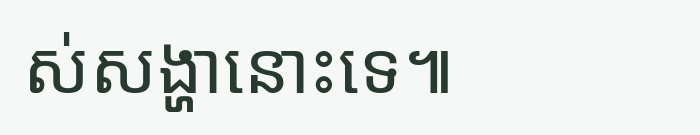ស់សង្ហានោះទេ៕